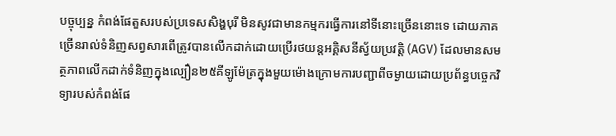បច្ចុប្បន្ន កំពង់ផែតួសរបស់ប្រទេសសិង្ហបុរី មិនសូវជាមានកម្មករធ្វើការនៅទីនោះច្រើននោះទេ ដោយភាគច្រើនរាល់ទំនិញសព្វសារពើត្រូវបានលើកដាក់ដោយប្រើរថយន្តអគ្គិសនីស្វ័យប្រវត្តិ (AGV) ដែលមានសមត្ថភាពលើកដាក់ទំនិញក្នុងល្បឿន២៥គីឡូម៉ែត្រក្នុងមួយម៉ោងក្រោមការបញ្ជាពីចម្ងាយដោយប្រព័ន្ធបច្ចេកវិទ្យារបស់កំពង់ផែ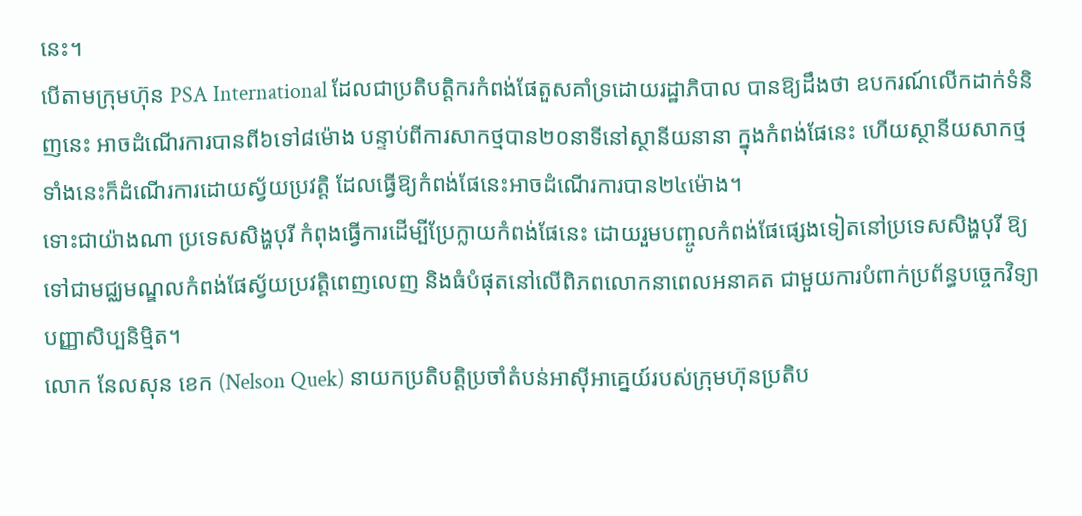នេះ។
បើតាមក្រុមហ៊ុន PSA International ដែលជាប្រតិបត្តិករកំពង់ផែតួសគាំទ្រដោយរដ្ឋាភិបាល បានឱ្យដឹងថា ឧបករណ៍លើកដាក់ទំនិញនេះ អាចដំណើរការបានពី៦ទៅ៨ម៉ោង បន្ទាប់ពីការសាកថ្មបាន២០នាទីនៅស្ថានីយនានា ក្នុងកំពង់ផែនេះ ហើយស្ថានីយសាកថ្មទាំងនេះក៏ដំណើរការដោយស្វ័យប្រវត្តិ ដែលធ្វើឱ្យកំពង់ផែនេះអាចដំណើរការបាន២៤ម៉ោង។
ទោះជាយ៉ាងណា ប្រទេសសិង្ហបុរី កំពុងធ្វើការដើម្បីប្រែក្លាយកំពង់ផែនេះ ដោយរួមបញ្ចូលកំពង់ផែផ្សេងទៀតនៅប្រទេសសិង្ហបុរី ឱ្យទៅជាមជ្ឈមណ្ឌលកំពង់ផែស្វ័យប្រវត្តិពេញលេញ និងធំបំផុតនៅលើពិភពលោកនាពេលអនាគត ជាមួយការបំពាក់ប្រព័ន្ធបច្ចេកវិទ្យាបញ្ញាសិប្បនិម្មិត។
លោក នែលសុន ខេក (Nelson Quek) នាយកប្រតិបត្តិប្រចាំតំបន់អាស៊ីអាគ្នេយ៍របស់ក្រុមហ៊ុនប្រតិប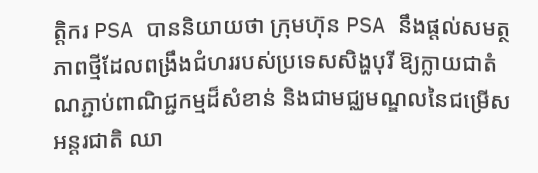ត្តិករ PSA បាននិយាយថា ក្រុមហ៊ុន PSA នឹងផ្តល់សមត្ថភាពថ្មីដែលពង្រឹងជំហររបស់ប្រទេសសិង្ហបុរី ឱ្យក្លាយជាតំណភ្ជាប់ពាណិជ្ជកម្មដ៏សំខាន់ និងជាមជ្ឈមណ្ឌលនៃជម្រើសអន្តរជាតិ ឈា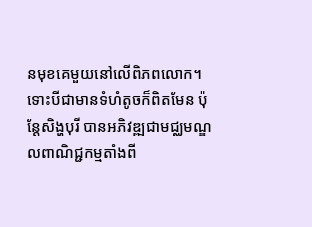នមុខគេមួយនៅលើពិភពលោក។
ទោះបីជាមានទំហំតូចក៏ពិតមែន ប៉ុន្តែសិង្ហបុរី បានអភិវឌ្ឍជាមជ្ឈមណ្ឌលពាណិជ្ជកម្មតាំងពី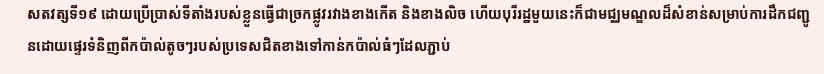សតវត្សទី១៩ ដោយប្រើប្រាស់ទីតាំងរបស់ខ្លួនធ្វើជាច្រកផ្លូវរវាងខាងកើត និងខាងលិច ហើយបុរីរដ្ឋមួយនេះក៏ជាមជ្ឈមណ្ឌលដ៏សំខាន់សម្រាប់ការដឹកជញ្ជូនដោយផ្ទេរទំនិញពីកប៉ាល់តូចៗរបស់ប្រទេសជិតខាងទៅកាន់កប៉ាល់ធំៗដែលភ្ជាប់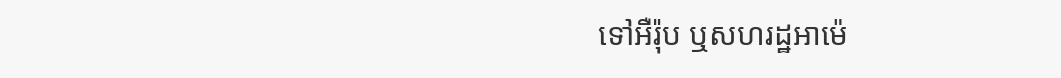ទៅអឺរ៉ុប ឬសហរដ្ឋអាម៉េ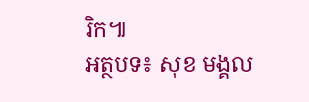រិក៕
អត្ថបទ៖ សុខ មង្គល